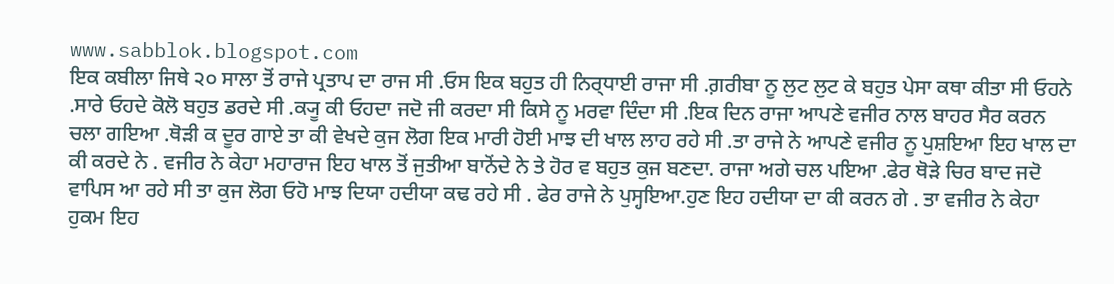www.sabblok.blogspot.com
ਇਕ ਕਬੀਲਾ ਜਿਥੇ ੨੦ ਸਾਲਾ ਤੋਂ ਰਾਜੇ ਪ੍ਰਤਾਪ ਦਾ ਰਾਜ ਸੀ .ਓਸ ਇਕ ਬਹੁਤ ਹੀ ਨਿਰ੍ਧਾਈ ਰਾਜਾ ਸੀ .ਗ਼ਰੀਬਾ ਨੂ ਲੁਟ ਲੁਟ ਕੇ ਬਹੁਤ ਪੇਸਾ ਕਥਾ ਕੀਤਾ ਸੀ ਓਹਨੇ .ਸਾਰੇ ਓਹਦੇ ਕੋਲੋ ਬਹੁਤ ਡਰਦੇ ਸੀ .ਕ੍ਯੂ ਕੀ ਓਹਦਾ ਜਦੋ ਜੀ ਕਰਦਾ ਸੀ ਕਿਸੇ ਨੂ ਮਰਵਾ ਦਿੰਦਾ ਸੀ .ਇਕ ਦਿਨ ਰਾਜਾ ਆਪਣੇ ਵਜੀਰ ਨਾਲ ਬਾਹਰ ਸੈਰ ਕਰਨ ਚਲਾ ਗਇਆ .ਥੋੜੀ ਕ ਦੂਰ ਗਾਏ ਤਾ ਕੀ ਵੇਖਦੇ ਕੁਜ ਲੋਗ ਇਕ ਮਾਰੀ ਹੋਈ ਮਾਝ ਦੀ ਖਾਲ ਲਾਹ ਰਹੇ ਸੀ .ਤਾ ਰਾਜੇ ਨੇ ਆਪਣੇ ਵਜੀਰ ਨੂ ਪੁਸ਼ਇਆ ਇਹ ਖਾਲ ਦਾ ਕੀ ਕਰਦੇ ਨੇ . ਵਜੀਰ ਨੇ ਕੇਹਾ ਮਹਾਰਾਜ ਇਹ ਖਾਲ ਤੋਂ ਜੁਤੀਆ ਬਾਨੋਂਦੇ ਨੇ ਤੇ ਹੋਰ ਵ ਬਹੁਤ ਕੁਜ ਬਣਦਾ. ਰਾਜਾ ਅਗੇ ਚਲ ਪਇਆ .ਫੇਰ ਥੋੜੇ ਚਿਰ ਬਾਦ ਜਦੋ ਵਾਪਿਸ ਆ ਰਹੇ ਸੀ ਤਾ ਕੁਜ ਲੋਗ ਓਹੋ ਮਾਝ ਦਿਯਾ ਹਦੀਯਾ ਕਢ ਰਹੇ ਸੀ . ਫੇਰ ਰਾਜੇ ਨੇ ਪੁਸ੍ਹਇਆ.ਹੁਣ ਇਹ ਹਦੀਯਾ ਦਾ ਕੀ ਕਰਨ ਗੇ . ਤਾ ਵਜੀਰ ਨੇ ਕੇਹਾ ਹੁਕਮ ਇਹ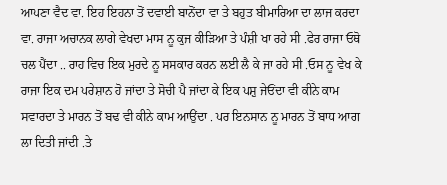ਆਪਣਾ ਵੈਦ ਵਾ. ਇਹ ਇਹਨਾ ਤੋਂ ਦਵਾਈ ਬਾਨੋਂਦਾ ਵਾ ਤੇ ਬਹੁਤ ਬੀਮਾਰਿਆ ਦਾ ਲਾਜ ਕਰਦਾ ਵਾ. ਰਾਜਾ ਅਚਾਨਕ ਲਾਗੇ ਵੇਖਦਾ ਮਾਸ ਨੂ ਕੁਜ ਕੀੜਿਆ ਤੇ ਪੰਸ਼ੀ ਖਾ ਰਹੇ ਸੀ .ਫੇਰ ਰਾਜਾ ਓਥੋ ਚਲ ਪੈਂਦਾ .. ਰਾਹ ਵਿਚ ਇਕ ਮੁਰਦੇ ਨੂ ਸਸਕਾਰ ਕਰਨ ਲਈ ਲੈ ਕੇ ਜਾ ਰਹੇ ਸੀ .ਓਸ ਨੂ ਵੇਖ ਕੇ ਰਾਜਾ ਇਕ ਦਮ ਪਰੇਸ਼ਾਨ ਹੋ ਜਾਂਦਾ ਤੇ ਸੋਚੀ ਪੈ ਜਾਂਦਾ ਕੇ ਇਕ ਪਸ਼ੁ ਜੇਓਂਦਾ ਵੀ ਕੀਨੇ ਕਾਮ ਸਵਾਰਦਾ ਤੇ ਮਾਰਨ ਤੋਂ ਬਢ ਵੀ ਕੀਨੇ ਕਾਮ ਆਉਂਦਾ . ਪਰ ਇਨਸਾਨ ਨੂ ਮਾਰਨ ਤੋਂ ਬਾਧ ਆਗ ਲਾ ਦਿਤੀ ਜਾਂਦੀ .ਤੇ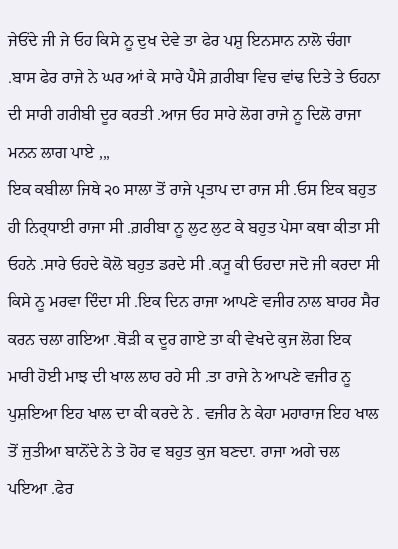ਜੇਓਂਦੇ ਜੀ ਜੇ ਓਹ ਕਿਸੇ ਨੂ ਦੁਖ ਦੇਵੇ ਤਾ ਫੇਰ ਪਸ਼ੁ ਇਨਸਾਨ ਨਾਲੋ ਚੰਗਾ .ਬਾਸ ਫੇਰ ਰਾਜੇ ਨੇ ਘਰ ਆਂ ਕੇ ਸਾਰੇ ਪੈਸੇ ਗ਼ਰੀਬਾ ਵਿਚ ਵਾਂਢ ਦਿਤੇ ਤੇ ਓਹਨਾ ਦੀ ਸਾਰੀ ਗਰੀਬੀ ਦੂਰ ਕਰਤੀ .ਆਜ ਓਹ ਸਾਰੇ ਲੋਗ ਰਾਜੇ ਨੂ ਦਿਲੋ ਰਾਜਾ ਮਨਨ ਲਾਗ ਪਾਏ ,,,
ਇਕ ਕਬੀਲਾ ਜਿਥੇ ੨੦ ਸਾਲਾ ਤੋਂ ਰਾਜੇ ਪ੍ਰਤਾਪ ਦਾ ਰਾਜ ਸੀ .ਓਸ ਇਕ ਬਹੁਤ ਹੀ ਨਿਰ੍ਧਾਈ ਰਾਜਾ ਸੀ .ਗ਼ਰੀਬਾ ਨੂ ਲੁਟ ਲੁਟ ਕੇ ਬਹੁਤ ਪੇਸਾ ਕਥਾ ਕੀਤਾ ਸੀ ਓਹਨੇ .ਸਾਰੇ ਓਹਦੇ ਕੋਲੋ ਬਹੁਤ ਡਰਦੇ ਸੀ .ਕ੍ਯੂ ਕੀ ਓਹਦਾ ਜਦੋ ਜੀ ਕਰਦਾ ਸੀ ਕਿਸੇ ਨੂ ਮਰਵਾ ਦਿੰਦਾ ਸੀ .ਇਕ ਦਿਨ ਰਾਜਾ ਆਪਣੇ ਵਜੀਰ ਨਾਲ ਬਾਹਰ ਸੈਰ ਕਰਨ ਚਲਾ ਗਇਆ .ਥੋੜੀ ਕ ਦੂਰ ਗਾਏ ਤਾ ਕੀ ਵੇਖਦੇ ਕੁਜ ਲੋਗ ਇਕ ਮਾਰੀ ਹੋਈ ਮਾਝ ਦੀ ਖਾਲ ਲਾਹ ਰਹੇ ਸੀ .ਤਾ ਰਾਜੇ ਨੇ ਆਪਣੇ ਵਜੀਰ ਨੂ ਪੁਸ਼ਇਆ ਇਹ ਖਾਲ ਦਾ ਕੀ ਕਰਦੇ ਨੇ . ਵਜੀਰ ਨੇ ਕੇਹਾ ਮਹਾਰਾਜ ਇਹ ਖਾਲ ਤੋਂ ਜੁਤੀਆ ਬਾਨੋਂਦੇ ਨੇ ਤੇ ਹੋਰ ਵ ਬਹੁਤ ਕੁਜ ਬਣਦਾ. ਰਾਜਾ ਅਗੇ ਚਲ ਪਇਆ .ਫੇਰ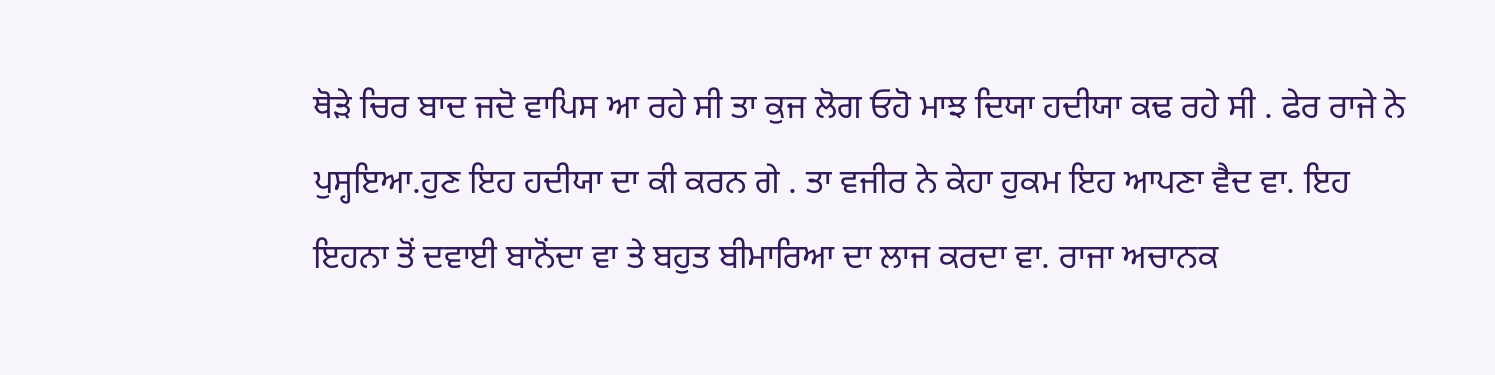ਥੋੜੇ ਚਿਰ ਬਾਦ ਜਦੋ ਵਾਪਿਸ ਆ ਰਹੇ ਸੀ ਤਾ ਕੁਜ ਲੋਗ ਓਹੋ ਮਾਝ ਦਿਯਾ ਹਦੀਯਾ ਕਢ ਰਹੇ ਸੀ . ਫੇਰ ਰਾਜੇ ਨੇ ਪੁਸ੍ਹਇਆ.ਹੁਣ ਇਹ ਹਦੀਯਾ ਦਾ ਕੀ ਕਰਨ ਗੇ . ਤਾ ਵਜੀਰ ਨੇ ਕੇਹਾ ਹੁਕਮ ਇਹ ਆਪਣਾ ਵੈਦ ਵਾ. ਇਹ ਇਹਨਾ ਤੋਂ ਦਵਾਈ ਬਾਨੋਂਦਾ ਵਾ ਤੇ ਬਹੁਤ ਬੀਮਾਰਿਆ ਦਾ ਲਾਜ ਕਰਦਾ ਵਾ. ਰਾਜਾ ਅਚਾਨਕ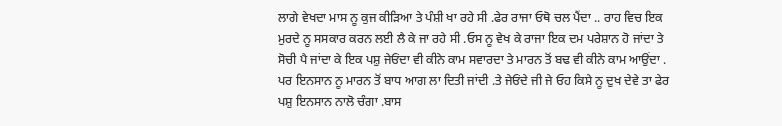ਲਾਗੇ ਵੇਖਦਾ ਮਾਸ ਨੂ ਕੁਜ ਕੀੜਿਆ ਤੇ ਪੰਸ਼ੀ ਖਾ ਰਹੇ ਸੀ .ਫੇਰ ਰਾਜਾ ਓਥੋ ਚਲ ਪੈਂਦਾ .. ਰਾਹ ਵਿਚ ਇਕ ਮੁਰਦੇ ਨੂ ਸਸਕਾਰ ਕਰਨ ਲਈ ਲੈ ਕੇ ਜਾ ਰਹੇ ਸੀ .ਓਸ ਨੂ ਵੇਖ ਕੇ ਰਾਜਾ ਇਕ ਦਮ ਪਰੇਸ਼ਾਨ ਹੋ ਜਾਂਦਾ ਤੇ ਸੋਚੀ ਪੈ ਜਾਂਦਾ ਕੇ ਇਕ ਪਸ਼ੁ ਜੇਓਂਦਾ ਵੀ ਕੀਨੇ ਕਾਮ ਸਵਾਰਦਾ ਤੇ ਮਾਰਨ ਤੋਂ ਬਢ ਵੀ ਕੀਨੇ ਕਾਮ ਆਉਂਦਾ . ਪਰ ਇਨਸਾਨ ਨੂ ਮਾਰਨ ਤੋਂ ਬਾਧ ਆਗ ਲਾ ਦਿਤੀ ਜਾਂਦੀ .ਤੇ ਜੇਓਂਦੇ ਜੀ ਜੇ ਓਹ ਕਿਸੇ ਨੂ ਦੁਖ ਦੇਵੇ ਤਾ ਫੇਰ ਪਸ਼ੁ ਇਨਸਾਨ ਨਾਲੋ ਚੰਗਾ .ਬਾਸ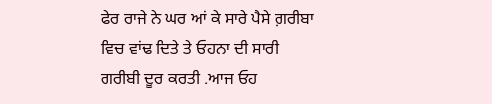ਫੇਰ ਰਾਜੇ ਨੇ ਘਰ ਆਂ ਕੇ ਸਾਰੇ ਪੈਸੇ ਗ਼ਰੀਬਾ ਵਿਚ ਵਾਂਢ ਦਿਤੇ ਤੇ ਓਹਨਾ ਦੀ ਸਾਰੀ ਗਰੀਬੀ ਦੂਰ ਕਰਤੀ .ਆਜ ਓਹ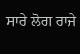ਸਾਰੇ ਲੋਗ ਰਾਜੇ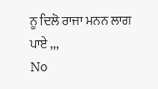ਨੂ ਦਿਲੋ ਰਾਜਾ ਮਨਨ ਲਾਗ ਪਾਏ ,,,
No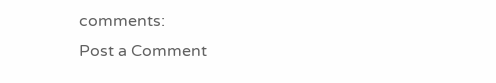comments:
Post a Comment